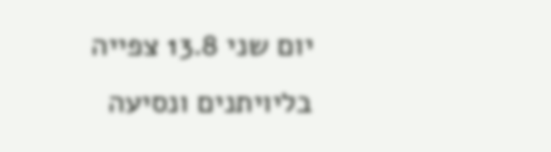יום שני 13.8 צפייה בליויתנים ונסיעה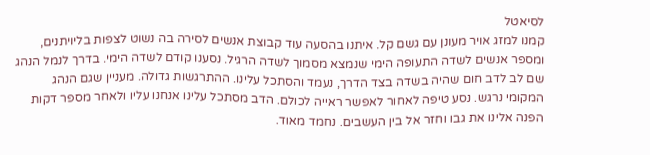לסיאטל
קמנו למזג אויר מעונן עם גשם קל. איתנו בהסעה עוד קבוצת אנשים לסירה בה נשוט לצפות בליויתנים, ומספר אנשים לשדה התעופה הימי שנמצא מסמוך לשדה הרגיל. נסענו קודם לשדה הימי. בדרך לנמל הנהג שם לב לדב חום שהיה בשדה בצד הדרך, נעמד והסתכל עלינו. ההתרגשות גדולה. מעניין שגם הנהג המקומי נרגש. נסע טיפה לאחור לאפשר ראייה לכולם. הדב מסתכל עלינו אנחנו עליו ולאחר מספר דקות הפנה אלינו את גבו וחזר אל בין העשבים. נחמד מאוד.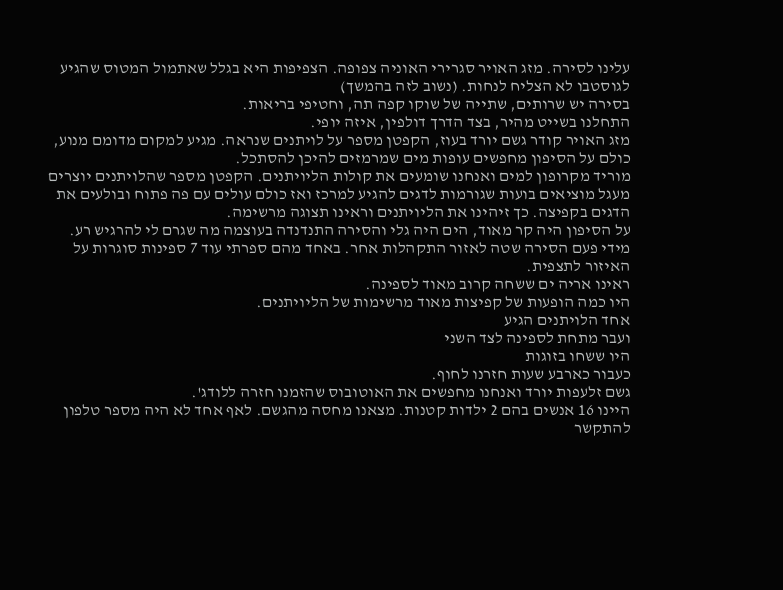עלינו לסירה. מזג האויר סגרירי האוניה צפופה. הצפיפות היא בגלל שאתמול המטוס שהגיע לגוסטבו לא הצליח לנחות. (נשוב לזה בהמשך)
בסירה יש שרותים, שתייה של שוקו קפה תה, וחטיפי בריאות.
התחלנו בשייט מהיר, בצד הדרך דולפין, איזה יופי.
מזג האויר קודר גשם יורד בעוז, הקפטן מספר על לויתנים שנראה. מגיע למקום מדומם מנוע, כולם על הסיפון מחפשים עופות מים שמרמזים להיכן להסתכל.
מוריד מקרופון למים ואנחנו שומעים את קולות הליויתנים. הקפטן מספר שהלויתנים יוצרים מעגל מוציאים בועות שגורמות לדגים להגיע למרכז ואז כולם עולים עם פה פתוח ובולעים את הדגים בקפיצה. כך זיהינו את הליויתנים וראינו תצוגה מרשימה.
על הסיפון היה קר מאוד, הים היה גלי והסירה התנדנדה בעוצמה מה שגרם לי להרגיש רע. מידי פעם הסירה שטה לאזור התקהלות אחר. באחד מהם ספרתי עוד 7 ספינות סוגרות על האיזור לתצפית.
ראינו אריה ים ששחה קרוב מאוד לספינה.
היו כמה הופעות של קפיצות מאוד מרשימות של הליויתנים.
אחד הלויתנים הגיע
ועבר מתחת לספינה לצד השני
היו ששחו בזוגות
כעבור כארבע שעות חזרנו לחוף.
גשם זלעפות יורד ואנחנו מחפשים את האוטובוס שהזמנו חזרה ללודג'.
היינו 16 אנשים בהם 2 ילדות קטנות. מצאנו מחסה מהגשם. לאף אחד לא היה מספר טלפון להתקשר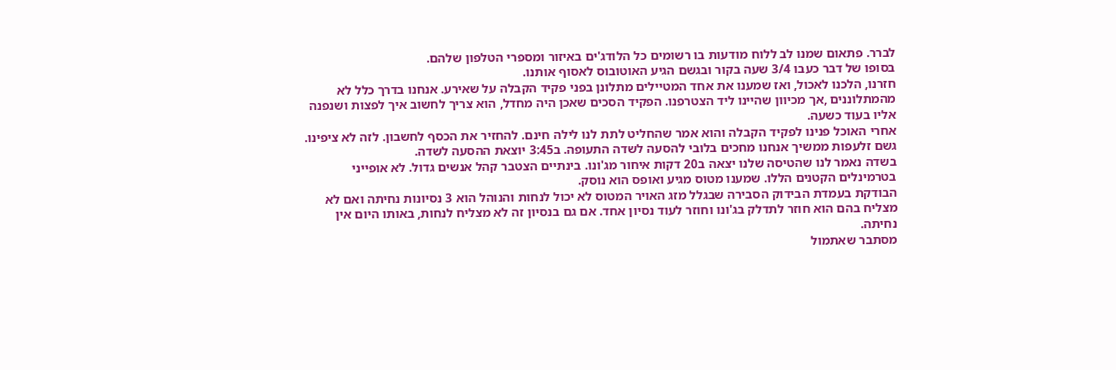לברר. פתאום שמנו לב ללוח מודעות בו רשומים כל הלודג'ים באיזור ומספרי הטלפון שלהם.
בסופו של דבר כעבו 3/4 שעה בקור ובגשם הגיע האוטובוס לאסוף אותנו.
חזרנו, הלכנו לאכול, ואז שמענו את אחד המטיילים מתלונן בפני פקיד הקבלה על שאירע. אנחנו בדרך כלל לא מהמתלוננים ,אך מכיוון שהיינו ליד הצטרפנו. הפקיד הסכים שאכן היה מחדל, הוא צריך לחשוב איך לפצות ושנפנה אליו בעוד כשעה.
אחרי האוכל פנינו לפקיד הקבלה והוא אמר שהחליט לתת לנו לילה חינם. להחזיר את הכסף לחשבון. לזה לא ציפינו.
גשם זלעפות ממשיך אנחנו מחכים בלובי להסעה לשדה התעופה. ב3:45 יוצאת ההסעה לשדה.
בשדה נאמר לנו שהטיסה שלנו יצאה ב20 דקות איחור מג'ונו. בינתיים הצטבר קהל אנשים גדול. לא אופייני בטרמינלים הקטנים הללו. שמענו מטוס מגיע ואופס הוא נוסק.
הבודקת בעמדת הבידוק הסבירה שבגלל מזג האויר המטוס לא יכול לנחות והנוהל הוא 3 נסיונות נחיתה ואם לא מצליח בהם הוא חוזר לתדלק בג'ונו וחוזר לעוד נסיון אחד. אם גם בנסיון זה לא מצליח לנחות, באותו היום אין נחיתה.
מסתבר שאתמול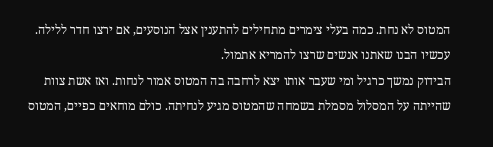המטוס לא נחת. כמה בעלי צימרים מתחילים להתענין אצל הנוסעים, אם ירצו חדר ללילה. עכשיו הבנו שאתנו אנשים שרצו להמריא אתמול.
הבידוק נמשך כרגיל ומי שעבר אותו יצא לרחבה בה המטוס אמור לנחות. ואז אשת צוות שהייתה על המסלול מסמלת בשמחה שהמטוס מגיע לנחיתה. כולם מוחאים כפיים, המטוס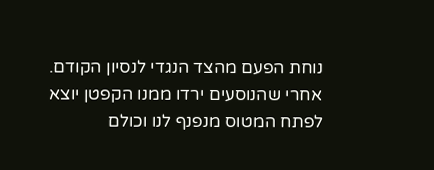נוחת הפעם מהצד הנגדי לנסיון הקודם.
אחרי שהנוסעים ירדו ממנו הקפטן יוצא לפתח המטוס מנפנף לנו וכולם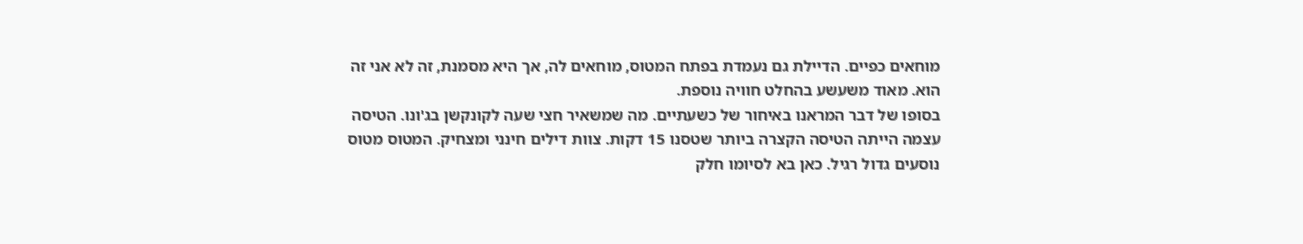מוחאים כפיים. הדיילת גם נעמדת בפתח המטוס, מוחאים לה, אך היא מסמנת, זה לא אני זה הוא. מאוד משעשע בהחלט חוויה נוספת.
בסופו של דבר המראנו באיחור של כשעתיים. מה שמשאיר חצי שעה לקונקשן בג'ונו. הטיסה עצמה הייתה הטיסה הקצרה ביותר שטסנו 15 דקות. צוות דילים חינני ומצחיק. המטוס מטוס נוסעים גדול רגיל. כאן בא לסיומו חלק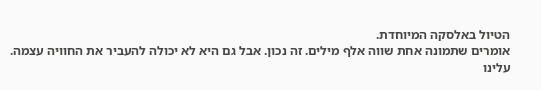הטיול באלסקה המיוחדת.
אומרים שתמונה אחת שווה אלף מילים. זה נכון. אבל גם היא לא יכולה להעביר את החוויה עצמה.
עלינו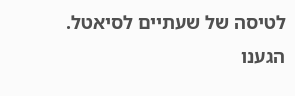לטיסה של שעתיים לסיאטל. הגענו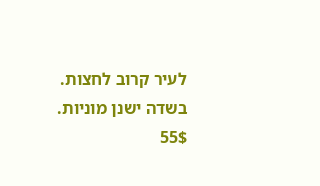לעיר קרוב לחצות. בשדה ישנן מוניות. 55$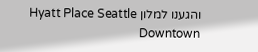והגענו למלון Hyatt Place Seattle Downtown